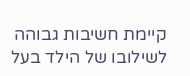קיימת חשיבות גבוהה לשילובו של הילד בעל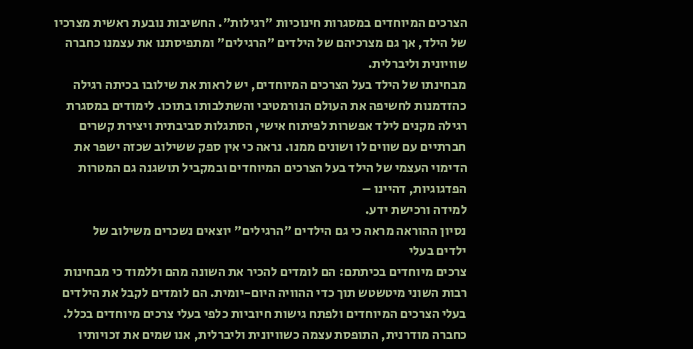הצרכים המיוחדים במסגרות חינוכיות "רגילות". החשיבות נובעת ראשית מצרכיו של הילד, אך גם מצרכיהם של הילדים "הרגילים" ומתפיסתנו את עצמנו כחברה שוויונית וליברלית.
מבחינתו של הילד בעל הצרכים המיוחדים, יש לראות את שילובו בכיתה רגילה כהזדמנות לחשיפה את העולם הנורמטיבי והשתלבותו בתוכו. לימודים במסגרת רגילה מקנים לילד אפשרות לפיתוח אישי, הסתגלות סביבתית ויצירת קשרים חברתיים עם שווים לו ושונים ממנו. נראה כי אין ספק ששילוב שכזה ישפר את הדימוי העצמי של הילד בעל הצרכים המיוחדים ובמקביל תושגנה גם המטרות הפדגוגיות, דהיינו –
למידה ורכישת ידע.
נסיון ההוראה מראה כי גם הילדים "הרגילים" יוצאים נשכרים משילוב של
ילדים בעלי
צרכים מיוחדים בכיתתם: הם לומדים להכיר את השונה מהם וללמוד כי מבחינות רבות השוני מיטשטש תוך כדי ההוויה היום-יומית. הם לומדים לקבל את הילדים בעלי הצרכים המיוחדים ולפתח גישות חיוביות כלפי בעלי צרכים מיוחדים בכלל.
כחברה מודרנית, התופסת עצמה כשוויונית וליברלית, אנו שמים את זכויותיו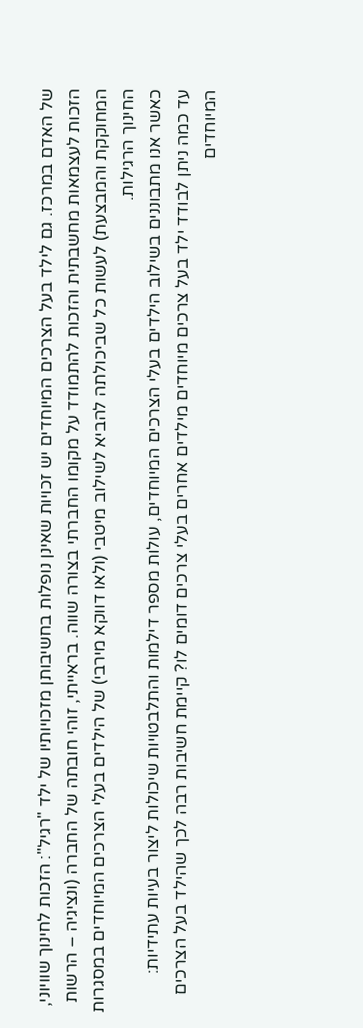של האדם במרכז. גם לילד בעל הצרכים המיוחדים יש זכויות שאינן נופלות בחשיבותן מזכויותיו של ילד "רגיל": הזכות לחינוך שוויוני, הזכות לעצמאות מחשבתית והזכות להתמודד על מקומו החברתי בצורה שווה. בראייתי, זוהי חובתה של החברה (ונציגיה – הרשות המחוקקת והמבצעת) לעשות כל שביכולתה להביא לשילוב מיטבי (ולאו דווקא מירבי) של הילדים בעלי הצרכים המיוחדים במסגרות החינוך הרגילות.
כאשר אנו מתבוננים בשילוב הילדים בעלי הצרכים המיוחדים, עולות מספר דילמות והתלבטויות שיכולות ליצור בעיות עתידיות:
עד כמה ניתן לבודד ילד בעל צרכים מיוחדים מילדים אחרים בעלי צרכים דומים לו? קיימת חשיבות רבה לכך שהילד בעל הצרכים המיוחדים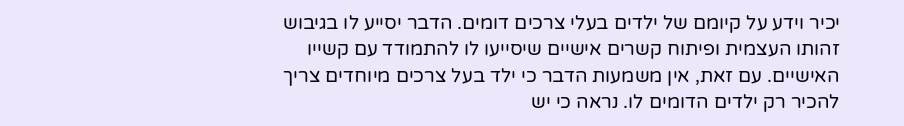יכיר וידע על קיומם של ילדים בעלי צרכים דומים. הדבר יסייע לו בגיבוש זהותו העצמית ופיתוח קשרים אישיים שיסייעו לו להתמודד עם קשייו האישיים. עם זאת, אין משמעות הדבר כי ילד בעל צרכים מיוחדים צריך להכיר רק ילדים הדומים לו. נראה כי יש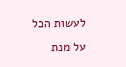לעשות הכל על מנת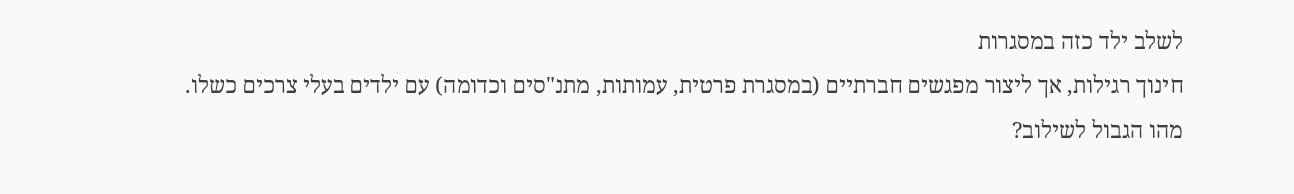לשלב ילד כזה במסגרות
חינוך רגילות, אך ליצור מפגשים חברתיים (במסגרת פרטית, עמותות, מתנ"סים וכדומה) עם ילדים בעלי צרכים כשלו.
מהו הגבול לשילוב?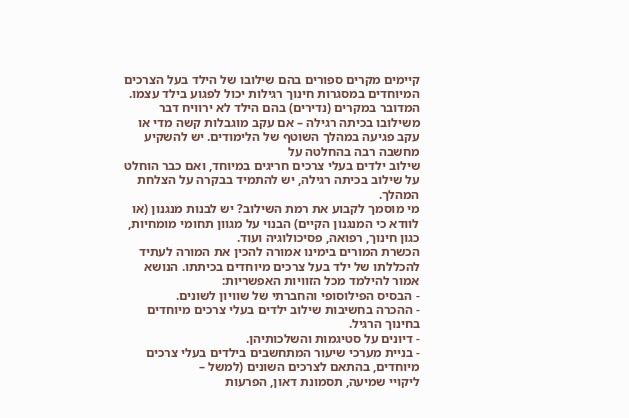קיימים מקרים ספורים בהם שילובו של הילד בעל הצרכים המיוחדים במסגרות חינוך רגילות יכול לפגוע בילד עצמו. המדובר במקרים (נדירים) בהם הילד לא ירוויח דבר משילובו בכיתה רגילה – אם עקב מוגבלות קשה מדי או עקב פגיעה במהלך השוטף של הלימודים. יש להשקיע מחשבה רבה בהחלטה על
שילוב ילדים בעלי צרכים חריגים במיוחד, ואם כבר הוחלט על שילוב בכיתה רגילה, יש להתמיד בבקרה על הצלחת המהלך.
מי מוסמך לקבוע את רמת השילוב? יש לבנות מנגנון (או לוודא כי המנגנון הקיים) הבנוי על מגוון תחומי מומחיות, כגון חינוך, רפואה, פסיכולוגיה ועוד.
הכשרת המורים בימינו אמורה להכין את המורה לעתיד להכללתו של ילד בעל צרכים מיוחדים בכיתתו. הנושא אמור להילמד מכל הזוויות האפשריות:
- הבסיס הפילוסופי והחברתי של שוויון לשונים.
- ההכרה בחשיבות שילוב ילדים בעלי צרכים מיוחדים בחינוך הרגיל.
- דיונים על סטיגמות והשלכותיהן.
- בניית מערכי שיעור המתחשבים בילדים בעלי צרכים מיוחדים, בהתאם לצרכים השונים (למשל –
ליקויי שמיעה, תסמונת דאון, הפרעות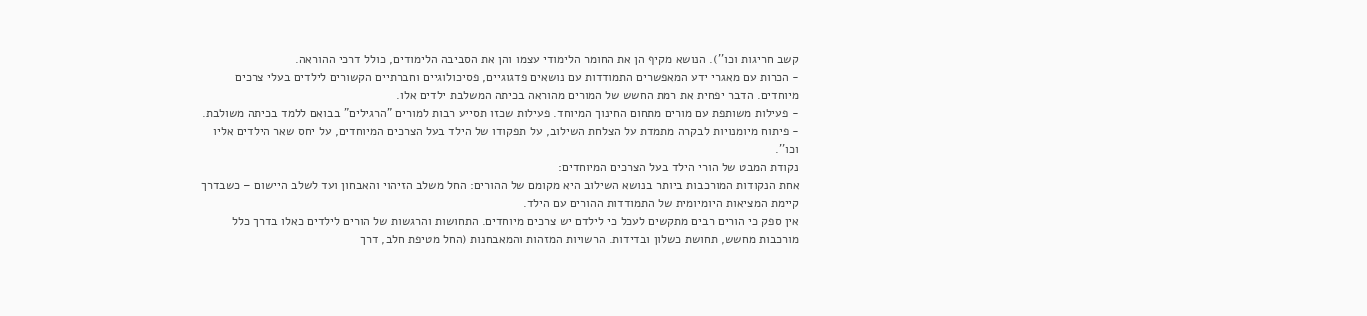קשב חריגות וכו''). הנושא מקיף הן את החומר הלימודי עצמו והן את הסביבה הלימודים, כולל דרכי ההוראה.
- הכרות עם מאגרי ידע המאפשרים התמודדות עם נושאים פדגוגיים, פסיכולוגיים וחברתיים הקשורים לילדים בעלי צרכים מיוחדים. הדבר יפחית את רמת החשש של המורים מהוראה בכיתה המשלבת ילדים אלו.
- פעילות משותפת עם מורים מתחום החינוך המיוחד. פעילות שכזו תסייע רבות למורים "הרגילים" בבואם ללמד בכיתה משולבת.
- פיתוח מיומנויות לבקרה מתמדת על הצלחת השילוב, על תפקודו של הילד בעל הצרכים המיוחדים, על יחס שאר הילדים אליו וכו''.
נקודת המבט של הורי הילד בעל הצרכים המיוחדים:
אחת הנקודות המורכבות ביותר בנושא השילוב היא מקומם של ההורים: החל משלב הזיהוי והאבחון ועד לשלב היישום – כשבדרך קיימת המציאות היומיומית של התמודדות ההורים עם הילד.
אין ספק כי הורים רבים מתקשים לעכל כי לילדם יש צרכים מיוחדים. התחושות והרגשות של הורים לילדים כאלו בדרך כלל מורכבות מחשש, תחושת כשלון ובדידות. הרשויות המזהות והמאבחנות (החל מטיפת חלב, דרך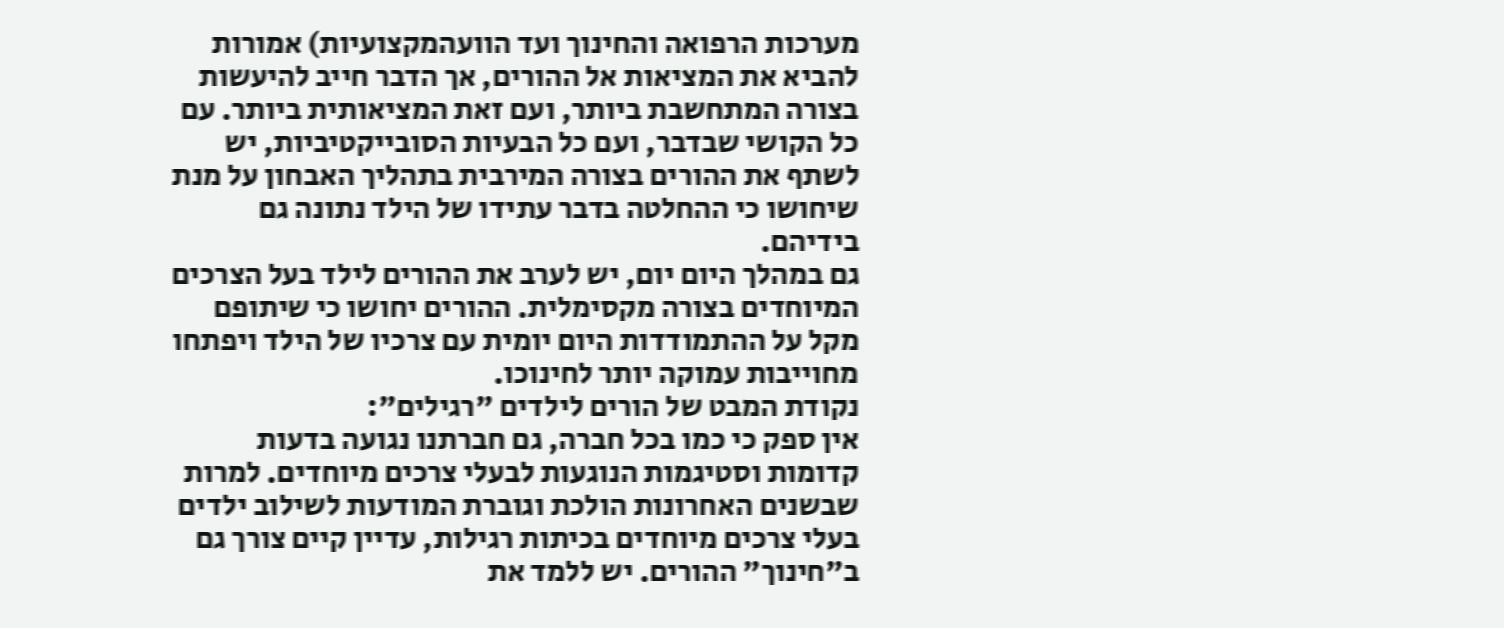מערכות הרפואה והחינוך ועד הוועהמקצועיות) אמורות להביא את המציאות אל ההורים, אך הדבר חייב להיעשות בצורה המתחשבת ביותר, ועם זאת המציאותית ביותר. עם כל הקושי שבדבר, ועם כל הבעיות הסובייקטיביות, יש לשתף את ההורים בצורה המירבית בתהליך האבחון על מנת שיחושו כי ההחלטה בדבר עתידו של הילד נתונה גם בידיהם.
גם במהלך היום יום, יש לערב את ההורים לילד בעל הצרכים המיוחדים בצורה מקסימלית. ההורים יחושו כי שיתופם מקל על ההתמודדות היום יומית עם צרכיו של הילד ויפתחו מחוייבות עמוקה יותר לחינוכו.
נקודת המבט של הורים לילדים "רגילים":
אין ספק כי כמו בכל חברה, גם חברתנו נגועה בדעות קדומות וסטיגמות הנוגעות לבעלי צרכים מיוחדים. למרות שבשנים האחרונות הולכת וגוברת המודעות לשילוב ילדים בעלי צרכים מיוחדים בכיתות רגילות, עדיין קיים צורך גם ב"חינוך" ההורים. יש ללמד את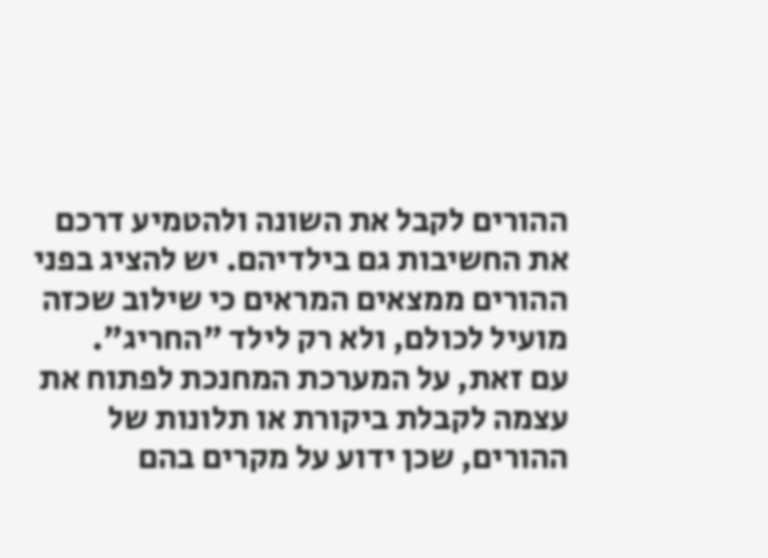ההורים לקבל את השונה ולהטמיע דרכם את החשיבות גם בילדיהם. יש להציג בפני ההורים ממצאים המראים כי שילוב שכזה מועיל לכולם, ולא רק לילד "החריג".
עם זאת, על המערכת המחנכת לפתוח את עצמה לקבלת ביקורת או תלונות של ההורים, שכן ידוע על מקרים בהם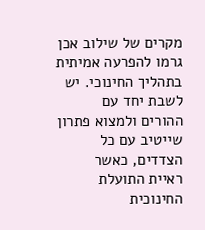מקרים של שילוב אכן גרמו להפרעה אמיתית בתהליך החינוכי. יש לשבת יחד עם ההורים ולמצוא פתרון שייטיב עם כל הצדדים, כאשר ראיית התועלת החינוכית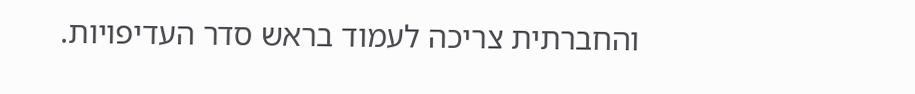והחברתית צריכה לעמוד בראש סדר העדיפויות.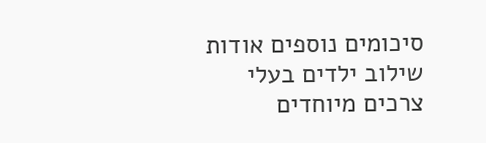סיכומים נוספים אודות שילוב ילדים בעלי צרכים מיוחדים